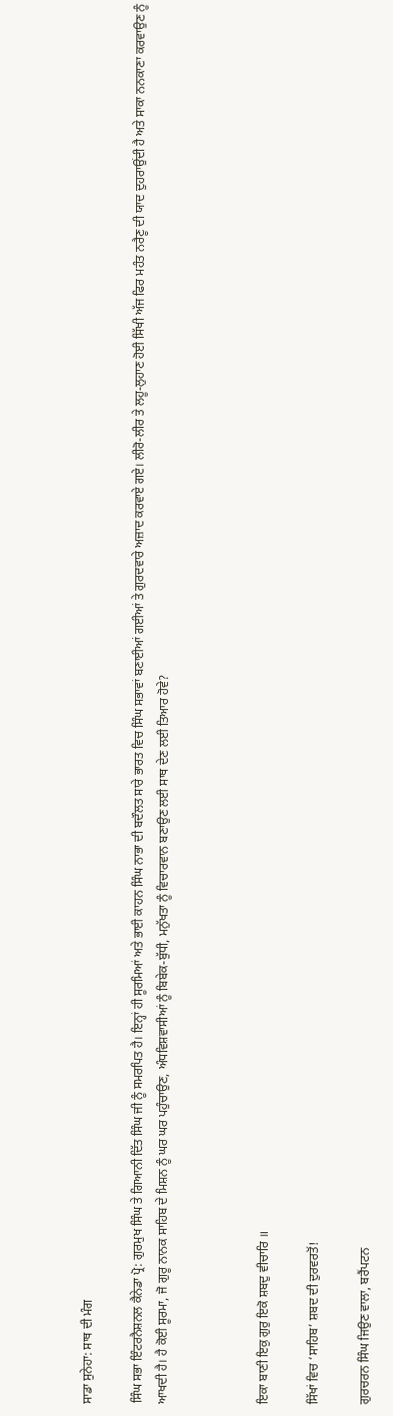ਸਾਡਾ ਸੁਨੇਹਾ: ਸਾਥ ਦੀ ਮੰਗ

ਸਿੰਘ ਸਭਾ ਇੰਟਰਨੈਸ਼ਨਲ ਕੈਨੇਡਾ ਪ੍ਰੋ: ਗੁਰਮੁਖ ਸਿੰਘ ਤੇ ਗਿਆਨੀ ਦਿੱਤ ਸਿੰਘ ਜੀ ਨੂੰ ਸਮਰਪਿਤ ਹੈ। ਇਨ੍ਹਾਂ ਹੀ ਸੂਰਮਿਆਂ ਅਤੇ ਭਾਈ ਕਾਹਨ ਸਿੰਘ ਨਾਭਾ ਦੀ ਬਦੌਲਤ ਸਾਰੇ ਭਾਰਤ ਵਿਚ ਸਿੰਘ ਸਭਾਵਾਂ ਬਣਾਈਆਂ ਗਈਆਂ ਤੇ ਗੁਰਦਵਾਰੇ ਅਜ਼ਾਦ ਕਰਵਾਏ ਗਏ। ਲੀਰੋ-ਲੀਰ ਤੇ ਲਹੂ-ਲੁਹਾਣ ਹੋਈ ਸਿੱਖੀ ਅੱਜ ਫਿਰ ਮਹੰਤ ਨਰੈਣੂ ਦੀ ਯਾਦ ਦੁਹਰਾਉਂਦੀ ਹੈ ਅਤੇ ਸਾਕਾ ਨਨਕਾਣਾ ਕਰਵਾਉਣ ਨੂੰ ਆਖਦੀ ਹੈ। ਹੈ ਕੋਈ ਸੂਰਮਾ, ਜੋ ਗੁਰੂ ਨਾਨਕ ਸਾਹਿਬ ਦੇ ਮਿਸ਼ਨ ਨੂੰ ਘਰ ਘਰ ਪਹੁੰਚਾਉਣ, ਅੰਧਵਿਸ਼ਵਾਸੀਆਂ ਨੂੰ ਬਿਬੇਕ-ਬੁੱਧੀ, ਮਨੁੱਖਤਾ ਨੂੰ ਵਿਚਾਰਵਾਨ ਬਣਾਉਣ ਲਈ ਸਾਥ ਦੇਣ ਲਈ ਤਿਆਰ ਹੋਵੇ?



ਇਕਾ ਬਾਣੀ ਇਕੁ ਗੁਰੁ ਇਕੋ ਸ਼ਬਦੁ ਵੀਚਾਰਿ ॥

ਸਿੱਖਾਂ ਵਿਚ ‘ਸਾਹਿਬ’ ਸ਼ਬਦ ਦੀ ਦੁਰਵਰਤੋਂ!

ਗੁਰਚਰਨ ਸਿੰਘ ਜਿਉਣ ਵਾਲਾ, ਬਰੈਂਪਟਨ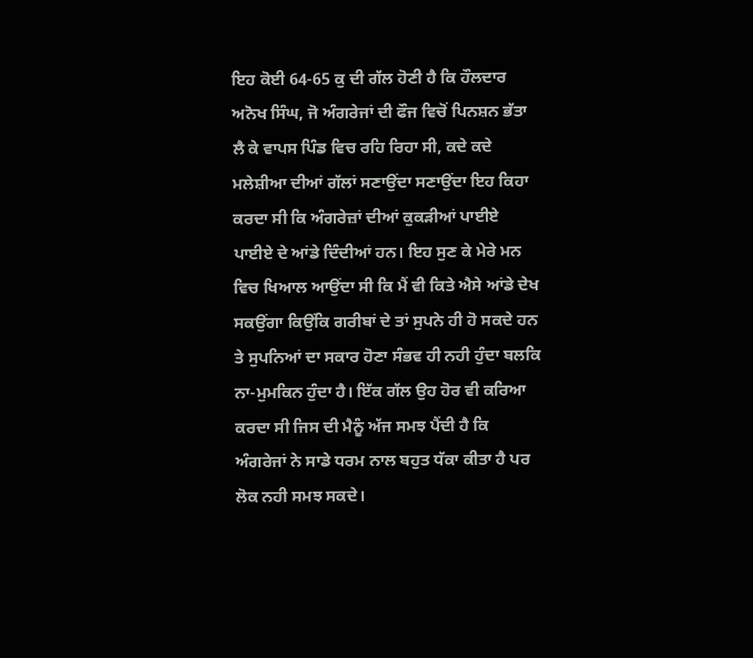ਇਹ ਕੋਈ 64-65 ਕੁ ਦੀ ਗੱਲ ਹੋਣੀ ਹੈ ਕਿ ਹੌਲਦਾਰ ਅਨੋਖ ਸਿੰਘ, ਜੋ ਅੰਗਰੇਜਾਂ ਦੀ ਫੌਜ ਵਿਚੋਂ ਪਿਨਸ਼ਨ ਭੱਤਾ ਲੈ ਕੇ ਵਾਪਸ ਪਿੰਡ ਵਿਚ ਰਹਿ ਰਿਹਾ ਸੀ, ਕਦੇ ਕਦੇ ਮਲੇਸ਼ੀਆ ਦੀਆਂ ਗੱਲਾਂ ਸਣਾਉਂਦਾ ਸਣਾਉਂਦਾ ਇਹ ਕਿਹਾ ਕਰਦਾ ਸੀ ਕਿ ਅੰਗਰੇਜ਼ਾਂ ਦੀਆਂ ਕੁਕੜੀਆਂ ਪਾਈਏ ਪਾਈਏ ਦੇ ਆਂਡੇ ਦਿੰਦੀਆਂ ਹਨ। ਇਹ ਸੁਣ ਕੇ ਮੇਰੇ ਮਨ ਵਿਚ ਖਿਆਲ ਆਉਂਦਾ ਸੀ ਕਿ ਮੈਂ ਵੀ ਕਿਤੇ ਐਸੇ ਆਂਡੇ ਦੇਖ ਸਕਉਂਗਾ ਕਿਉਂਕਿ ਗਰੀਬਾਂ ਦੇ ਤਾਂ ਸੁਪਨੇ ਹੀ ਹੋ ਸਕਦੇ ਹਨ ਤੇ ਸੁਪਨਿਆਂ ਦਾ ਸਕਾਰ ਹੋਣਾ ਸੰਭਵ ਹੀ ਨਹੀ ਹੁੰਦਾ ਬਲਕਿ ਨਾ-ਮੁਮਕਿਨ ਹੁੰਦਾ ਹੈ। ਇੱਕ ਗੱਲ ਉਹ ਹੋਰ ਵੀ ਕਰਿਆ ਕਰਦਾ ਸੀ ਜਿਸ ਦੀ ਮੈਨੂੰ ਅੱਜ ਸਮਝ ਪੈਂਦੀ ਹੈ ਕਿ ਅੰਗਰੇਜਾਂ ਨੇ ਸਾਡੇ ਧਰਮ ਨਾਲ ਬਹੁਤ ਧੱਕਾ ਕੀਤਾ ਹੈ ਪਰ ਲੋਕ ਨਹੀ ਸਮਝ ਸਕਦੇ।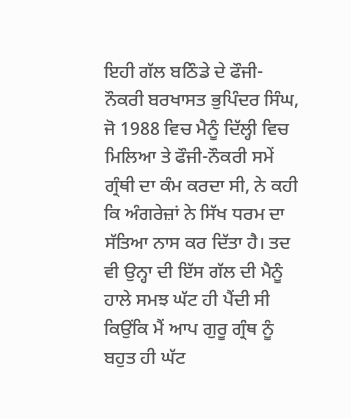ਇਹੀ ਗੱਲ ਬਠਿੰਡੇ ਦੇ ਫੌਜੀ-ਨੌਕਰੀ ਬਰਖਾਸਤ ਭੁਪਿੰਦਰ ਸਿੰਘ, ਜੋ 1988 ਵਿਚ ਮੈਨੂੰ ਦਿੱਲ੍ਹੀ ਵਿਚ ਮਿਲਿਆ ਤੇ ਫੌਜੀ-ਨੌਕਰੀ ਸਮੇਂ ਗ੍ਰੰਥੀ ਦਾ ਕੰਮ ਕਰਦਾ ਸੀ, ਨੇ ਕਹੀ ਕਿ ਅੰਗਰੇਜ਼ਾਂ ਨੇ ਸਿੱਖ ਧਰਮ ਦਾ ਸੱਤਿਆ ਨਾਸ ਕਰ ਦਿੱਤਾ ਹੈ। ਤਦ ਵੀ ਉਨ੍ਹਾ ਦੀ ਇੱਸ ਗੱਲ ਦੀ ਮੈਨੂੰ ਹਾਲੇ ਸਮਝ ਘੱਟ ਹੀ ਪੈਂਦੀ ਸੀ ਕਿਉਂਕਿ ਮੈਂ ਆਪ ਗੁਰੂ ਗ੍ਰੰਥ ਨੂੰ ਬਹੁਤ ਹੀ ਘੱਟ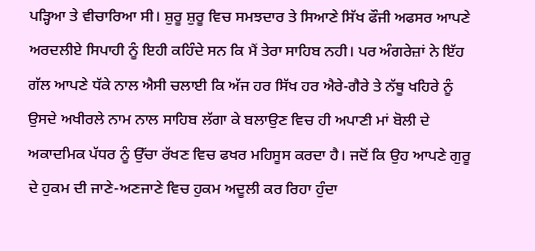ਪੜ੍ਹਿਆ ਤੇ ਵੀਚਾਰਿਆ ਸੀ। ਸ਼ੁਰੂ ਸ਼ੁਰੂ ਵਿਚ ਸਮਝਦਾਰ ਤੇ ਸਿਆਣੇ ਸਿੱਖ ਫੌਜੀ ਅਫਸਰ ਆਪਣੇ ਅਰਦਲੀਏ ਸਿਪਾਹੀ ਨੂੰ ਇਹੀ ਕਹਿੰਦੇ ਸਨ ਕਿ ਮੈਂ ਤੇਰਾ ਸਾਹਿਬ ਨਹੀ। ਪਰ ਅੰਗਰੇਜ਼ਾਂ ਨੇ ਇੱਹ ਗੱਲ ਆਪਣੇ ਧੱਕੇ ਨਾਲ ਐਸੀ ਚਲਾਈ ਕਿ ਅੱਜ ਹਰ ਸਿੱਖ ਹਰ ਐਰੇ-ਗੈਰੇ ਤੇ ਨੱਥੂ ਖਹਿਰੇ ਨੂੰ ਉਸਦੇ ਅਖੀਰਲੇ ਨਾਮ ਨਾਲ ਸਾਹਿਬ ਲੱਗਾ ਕੇ ਬਲਾਉਣ ਵਿਚ ਹੀ ਅਪਾਣੀ ਮਾਂ ਬੋਲੀ ਦੇ ਅਕਾਦਮਿਕ ਪੱਧਰ ਨੂੰ ਉੱਚਾ ਰੱਖਣ ਵਿਚ ਫਖਰ ਮਹਿਸੂਸ ਕਰਦਾ ਹੈ। ਜਦੋਂ ਕਿ ਉਹ ਆਪਣੇ ਗੁਰੂ ਦੇ ਹੁਕਮ ਦੀ ਜਾਣੇ-ਅਣਜਾਣੇ ਵਿਚ ਹੁਕਮ ਅਦੂਲੀ ਕਰ ਰਿਹਾ ਹੁੰਦਾ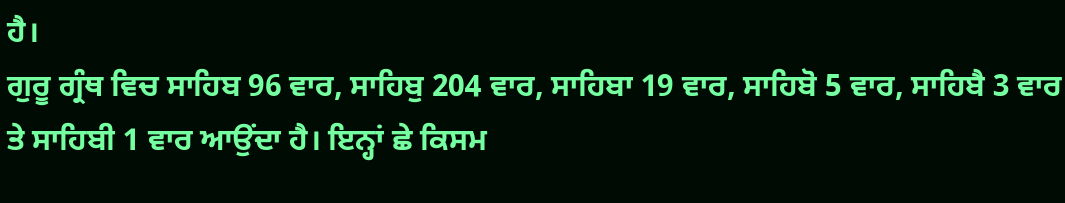ਹੈ।
ਗੁਰੂ ਗ੍ਰੰਥ ਵਿਚ ਸਾਹਿਬ 96 ਵਾਰ, ਸਾਹਿਬੁ 204 ਵਾਰ, ਸਾਹਿਬਾ 19 ਵਾਰ, ਸਾਹਿਬੋ 5 ਵਾਰ, ਸਾਹਿਬੈ 3 ਵਾਰ ਤੇ ਸਾਹਿਬੀ 1 ਵਾਰ ਆਉਂਦਾ ਹੈ। ਇਨ੍ਹਾਂ ਛੇ ਕਿਸਮ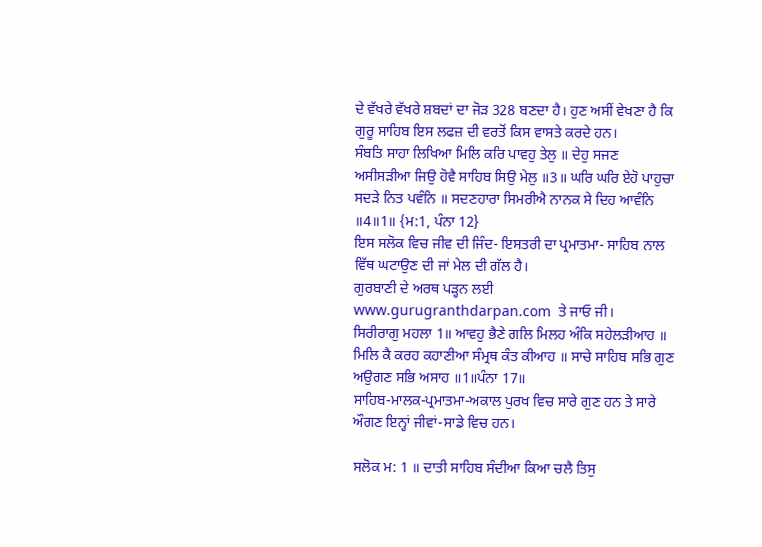ਦੇ ਵੱਖਰੇ ਵੱਖਰੇ ਸ਼ਬਦਾਂ ਦਾ ਜੋੜ 328 ਬਣਦਾ ਹੈ। ਹੁਣ ਅਸੀਂ ਵੇਖਣਾ ਹੈ ਕਿ ਗੁਰੂ ਸਾਹਿਬ ਇਸ ਲਫਜ਼ ਦੀ ਵਰਤੋਂ ਕਿਸ ਵਾਸਤੇ ਕਰਦੇ ਹਨ।
ਸੰਬਤਿ ਸਾਹਾ ਲਿਖਿਆ ਮਿਲਿ ਕਰਿ ਪਾਵਹੁ ਤੇਲੁ ॥ ਦੇਹੁ ਸਜਣ ਅਸੀਸੜੀਆ ਜਿਉ ਹੋਵੈ ਸਾਹਿਬ ਸਿਉ ਮੇਲੁ ॥3॥ ਘਰਿ ਘਰਿ ਏਹੋ ਪਾਹੁਚਾ ਸਦੜੇ ਨਿਤ ਪਵੰਨਿ ॥ ਸਦਣਹਾਰਾ ਸਿਮਰੀਐ ਨਾਨਕ ਸੇ ਦਿਹ ਆਵੰਨਿ ॥4॥1॥ {ਮ:1, ਪੰਨਾ 12}
ਇਸ ਸਲੋਕ ਵਿਚ ਜੀਵ ਦੀ ਜਿੰਦ- ਇਸਤਰੀ ਦਾ ਪ੍ਰਮਾਤਮਾ- ਸਾਹਿਬ ਨਾਲ ਵਿੱਥ ਘਟਾਉਣ ਦੀ ਜਾਂ ਮੇਲ ਦੀ ਗੱਲ ਹੈ।
ਗੁਰਬਾਣੀ ਦੇ ਅਰਥ ਪੜ੍ਹਨ ਲਈ  www.gurugranthdarpan.com  ਤੇ ਜਾਓ ਜੀ।
ਸਿਰੀਰਾਗੁ ਮਹਲਾ 1॥ ਆਵਹੁ ਭੈਣੇ ਗਲਿ ਮਿਲਹ ਅੰਕਿ ਸਹੇਲੜੀਆਹ ॥ ਮਿਲਿ ਕੈ ਕਰਹ ਕਹਾਣੀਆ ਸੰਮ੍ਰਥ ਕੰਤ ਕੀਆਹ ॥ ਸਾਚੇ ਸਾਹਿਬ ਸਭਿ ਗੁਣ ਅਉਗਣ ਸਭਿ ਅਸਾਹ ॥1॥ਪੰਨਾ 17॥
ਸਾਹਿਬ-ਮਾਲਕ-ਪ੍ਰਮਾਤਮਾ-ਅਕਾਲ ਪੁਰਖ ਵਿਚ ਸਾਰੇ ਗੁਣ ਹਨ ਤੇ ਸਾਰੇ ਔਗਣ ਇਨ੍ਹਾਂ ਜੀਵਾਂ-ਸਾਡੇ ਵਿਚ ਹਨ।

ਸਲੋਕ ਮ: 1 ॥ ਦਾਤੀ ਸਾਹਿਬ ਸੰਦੀਆ ਕਿਆ ਚਲੈ ਤਿਸੁ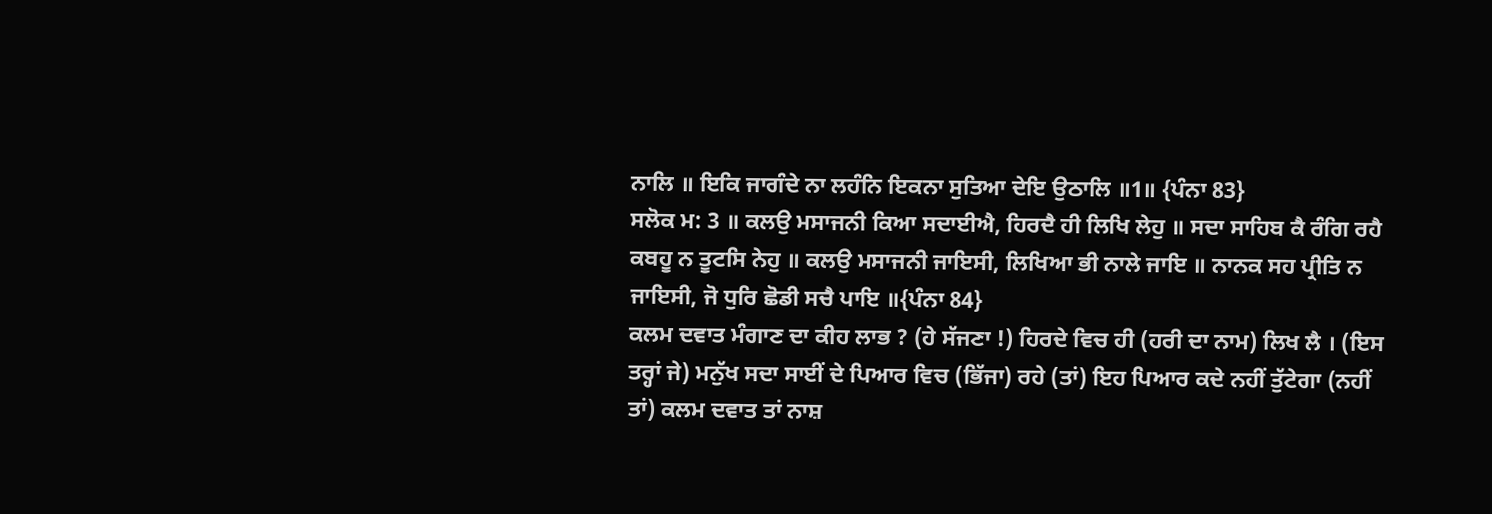ਨਾਲਿ ॥ ਇਕਿ ਜਾਗੰਦੇ ਨਾ ਲਹੰਨਿ ਇਕਨਾ ਸੁਤਿਆ ਦੇਇ ਉਠਾਲਿ ॥1॥ {ਪੰਨਾ 83}
ਸਲੋਕ ਮ: 3 ॥ ਕਲਉ ਮਸਾਜਨੀ ਕਿਆ ਸਦਾਈਐ, ਹਿਰਦੈ ਹੀ ਲਿਖਿ ਲੇਹੁ ॥ ਸਦਾ ਸਾਹਿਬ ਕੈ ਰੰਗਿ ਰਹੈ ਕਬਹੂ ਨ ਤੂਟਸਿ ਨੇਹੁ ॥ ਕਲਉ ਮਸਾਜਨੀ ਜਾਇਸੀ, ਲਿਖਿਆ ਭੀ ਨਾਲੇ ਜਾਇ ॥ ਨਾਨਕ ਸਹ ਪ੍ਰੀਤਿ ਨ ਜਾਇਸੀ, ਜੋ ਧੁਰਿ ਛੋਡੀ ਸਚੈ ਪਾਇ ॥{ਪੰਨਾ 84}
ਕਲਮ ਦਵਾਤ ਮੰਗਾਣ ਦਾ ਕੀਹ ਲਾਭ ? (ਹੇ ਸੱਜਣਾ !) ਹਿਰਦੇ ਵਿਚ ਹੀ (ਹਰੀ ਦਾ ਨਾਮ) ਲਿਖ ਲੈ । (ਇਸ ਤਰ੍ਹਾਂ ਜੇ) ਮਨੁੱਖ ਸਦਾ ਸਾਈਂ ਦੇ ਪਿਆਰ ਵਿਚ (ਭਿੱਜਾ) ਰਹੇ (ਤਾਂ) ਇਹ ਪਿਆਰ ਕਦੇ ਨਹੀਂ ਤੁੱਟੇਗਾ (ਨਹੀਂ ਤਾਂ) ਕਲਮ ਦਵਾਤ ਤਾਂ ਨਾਸ਼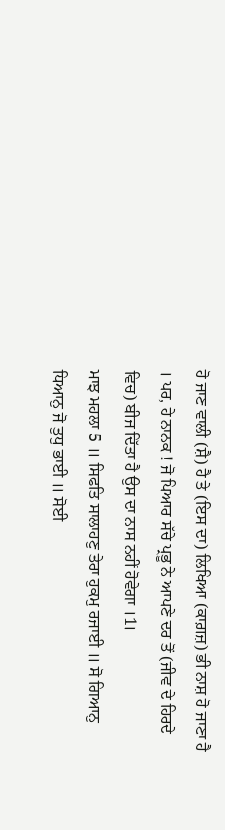ਹੋ ਜਾਣ ਵਾਲੀ (ਸ਼ੈ) ਹੈ ਤੇ (ਇਸ ਦਾ) ਲਿਖਿਆ (ਕਾਗ਼ਜ਼) ਭੀ ਨਾਸ਼ ਹੋ ਜਾਣਾ ਹੈ । ਪਰ, ਹੇ ਨਾਨਕ ! ਜੋ ਪਿਆਰ ਸੱਚੇ ਪ੍ਰਭੂ ਨੇ ਆਪਣੇ ਦਰ ਤੋਂ (ਜੀਵ ਦੇ ਹਿਰਦੇ ਵਿਚ) ਬੀਜ ਦਿੱਤਾ ਹੈ ਉਸ ਦਾ ਨਾਸ ਨਹੀਂ ਹੋਵੇਗਾ ।1।
ਮਾਝ ਮਹਲਾ 5 ॥ ਸਿਫਤਿ ਸਾਲਾਹਣੁ ਤੇਰਾ ਹੁਕਮੁ ਰਜਾਈ ॥ ਸੋ ਗਿਆਨੁ ਧਿਆਨੁ ਜੋ ਤੁਧੁ ਭਾਈ ॥ ਸੋਈ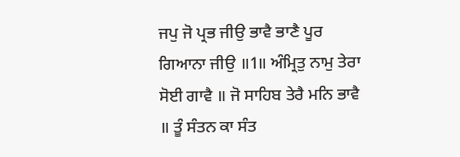ਜਪੁ ਜੋ ਪ੍ਰਭ ਜੀਉ ਭਾਵੈ ਭਾਣੈ ਪੂਰ ਗਿਆਨਾ ਜੀਉ ॥1॥ ਅੰਮ੍ਰਿਤੁ ਨਾਮੁ ਤੇਰਾ ਸੋਈ ਗਾਵੈ ॥ ਜੋ ਸਾਹਿਬ ਤੇਰੈ ਮਨਿ ਭਾਵੈ ॥ ਤੂੰ ਸੰਤਨ ਕਾ ਸੰਤ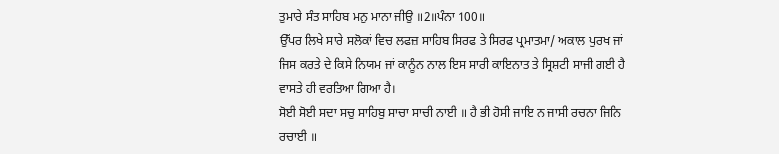ਤੁਮਾਰੇ ਸੰਤ ਸਾਹਿਬ ਮਨੁ ਮਾਨਾ ਜੀਉ ॥2॥ਪੰਨਾ 100॥
ਉੱਪਰ ਲਿਖੇ ਸਾਰੇ ਸਲੋਕਾਂ ਵਿਚ ਲਫਜ਼ ਸਾਹਿਬ ਸਿਰਫ ਤੇ ਸਿਰਫ ਪ੍ਰਮਾਤਮਾ/ ਅਕਾਲ ਪੁਰਖ ਜਾਂ ਜਿਸ ਕਰਤੇ ਦੇ ਕਿਸੇ ਨਿਯਮ ਜਾਂ ਕਾਨੂੰਨ ਨਾਲ ਇਸ ਸਾਰੀ ਕਾਇਨਾਤ ਤੇ ਸ੍ਰਿਸ਼ਟੀ ਸਾਜੀ ਗਈ ਹੈ ਵਾਸਤੇ ਹੀ ਵਰਤਿਆ ਗਿਆ ਹੈ।
ਸੋਈ ਸੋਈ ਸਦਾ ਸਚੁ ਸਾਹਿਬੁ ਸਾਚਾ ਸਾਚੀ ਨਾਈ ॥ ਹੈ ਭੀ ਹੋਸੀ ਜਾਇ ਨ ਜਾਸੀ ਰਚਨਾ ਜਿਨਿ ਰਚਾਈ ॥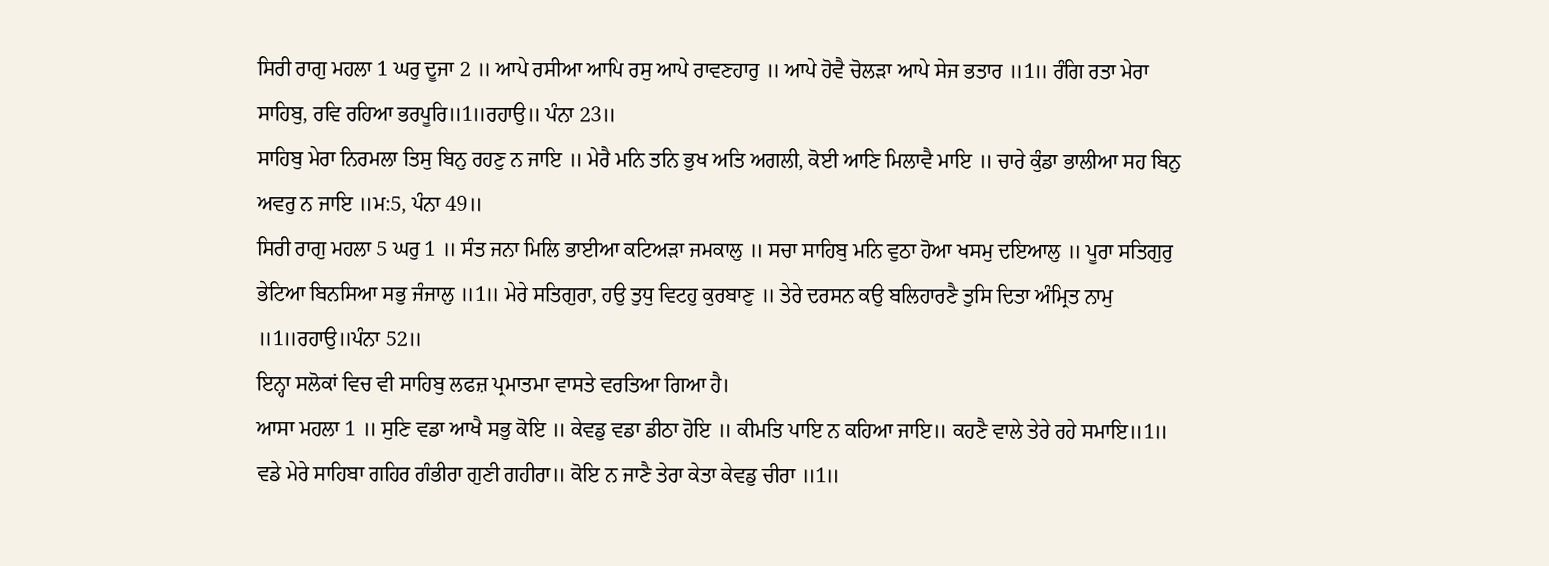ਸਿਰੀ ਰਾਗੁ ਮਹਲਾ 1 ਘਰੁ ਦੂਜਾ 2 ॥ ਆਪੇ ਰਸੀਆ ਆਪਿ ਰਸੁ ਆਪੇ ਰਾਵਣਹਾਰੁ ॥ ਆਪੇ ਹੋਵੈ ਚੋਲੜਾ ਆਪੇ ਸੇਜ ਭਤਾਰ ॥1॥ ਰੰਗਿ ਰਤਾ ਮੇਰਾ ਸਾਹਿਬੁ, ਰਵਿ ਰਹਿਆ ਭਰਪੂਰਿ॥1॥ਰਹਾਉ॥ ਪੰਨਾ 23॥
ਸਾਹਿਬੁ ਮੇਰਾ ਨਿਰਮਲਾ ਤਿਸੁ ਬਿਨੁ ਰਹਣੁ ਨ ਜਾਇ ॥ ਮੇਰੈ ਮਨਿ ਤਨਿ ਭੁਖ ਅਤਿ ਅਗਲੀ, ਕੋਈ ਆਣਿ ਮਿਲਾਵੈ ਮਾਇ ॥ ਚਾਰੇ ਕੁੰਡਾ ਭਾਲੀਆ ਸਹ ਬਿਨੁ ਅਵਰੁ ਨ ਜਾਇ ॥ਮ:5, ਪੰਨਾ 49॥
ਸਿਰੀ ਰਾਗੁ ਮਹਲਾ 5 ਘਰੁ 1 ॥ ਸੰਤ ਜਨਾ ਮਿਲਿ ਭਾਈਆ ਕਟਿਅੜਾ ਜਮਕਾਲੁ ॥ ਸਚਾ ਸਾਹਿਬੁ ਮਨਿ ਵੁਠਾ ਹੋਆ ਖਸਮੁ ਦਇਆਲੁ ॥ ਪੂਰਾ ਸਤਿਗੁਰੁ ਭੇਟਿਆ ਬਿਨਸਿਆ ਸਭੁ ਜੰਜਾਲੁ ॥1॥ ਮੇਰੇ ਸਤਿਗੁਰਾ, ਹਉ ਤੁਧੁ ਵਿਟਹੁ ਕੁਰਬਾਣੁ ॥ ਤੇਰੇ ਦਰਸਨ ਕਉ ਬਲਿਹਾਰਣੈ ਤੁਸਿ ਦਿਤਾ ਅੰਮ੍ਰਿਤ ਨਾਮੁ ॥1॥ਰਹਾਉ॥ਪੰਨਾ 52॥
ਇਨ੍ਹਾ ਸਲੋਕਾਂ ਵਿਚ ਵੀ ਸਾਹਿਬੁ ਲਫਜ਼ ਪ੍ਰਮਾਤਮਾ ਵਾਸਤੇ ਵਰਤਿਆ ਗਿਆ ਹੈ।
ਆਸਾ ਮਹਲਾ 1 ॥ ਸੁਣਿ ਵਡਾ ਆਖੈ ਸਭੁ ਕੋਇ ॥ ਕੇਵਡੁ ਵਡਾ ਡੀਠਾ ਹੋਇ ॥ ਕੀਮਤਿ ਪਾਇ ਨ ਕਹਿਆ ਜਾਇ॥ ਕਹਣੈ ਵਾਲੇ ਤੇਰੇ ਰਹੇ ਸਮਾਇ॥1॥ ਵਡੇ ਮੇਰੇ ਸਾਹਿਬਾ ਗਹਿਰ ਗੰਭੀਰਾ ਗੁਣੀ ਗਹੀਰਾ॥ ਕੋਇ ਨ ਜਾਣੈ ਤੇਰਾ ਕੇਤਾ ਕੇਵਡੁ ਚੀਰਾ ॥1॥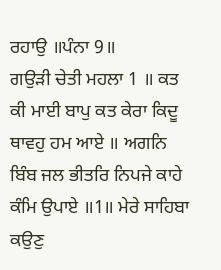ਰਹਾਉ ॥ਪੰਨਾ 9॥
ਗਉੜੀ ਚੇਤੀ ਮਹਲਾ 1 ॥ ਕਤ ਕੀ ਮਾਈ ਬਾਪੁ ਕਤ ਕੇਰਾ ਕਿਦੂ ਥਾਵਹੁ ਹਮ ਆਏ ॥ ਅਗਨਿ ਬਿੰਬ ਜਲ ਭੀਤਰਿ ਨਿਪਜੇ ਕਾਹੇ ਕੰਮਿ ਉਪਾਏ ॥1॥ ਮੇਰੇ ਸਾਹਿਬਾ ਕਉਣੁ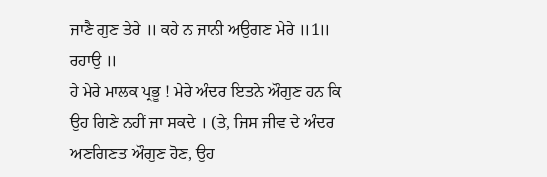ਜਾਣੈ ਗੁਣ ਤੇਰੇ ॥ ਕਹੇ ਨ ਜਾਨੀ ਅਉਗਣ ਮੇਰੇ ॥1॥ ਰਹਾਉ ॥
ਹੇ ਮੇਰੇ ਮਾਲਕ ਪ੍ਰਭੂ ! ਮੇਰੇ ਅੰਦਰ ਇਤਨੇ ਔਗੁਣ ਹਨ ਕਿ ਉਹ ਗਿਣੇ ਨਹੀਂ ਜਾ ਸਕਦੇ । (ਤੇ, ਜਿਸ ਜੀਵ ਦੇ ਅੰਦਰ ਅਣਗਿਣਤ ਔਗੁਣ ਹੋਣ, ਉਹ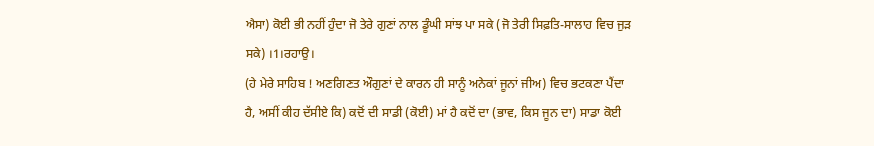ਐਸਾ) ਕੋਈ ਭੀ ਨਹੀਂ ਹੁੰਦਾ ਜੋ ਤੇਰੇ ਗੁਣਾਂ ਨਾਲ ਡੂੰਘੀ ਸਾਂਝ ਪਾ ਸਕੇ (ਜੋ ਤੇਰੀ ਸਿਫ਼ਤਿ-ਸਾਲਾਹ ਵਿਚ ਜੁੜ ਸਕੇ) ।1।ਰਹਾਉ।
(ਹੇ ਮੇਰੇ ਸਾਹਿਬ ! ਅਣਗਿਣਤ ਔਗੁਣਾਂ ਦੇ ਕਾਰਨ ਹੀ ਸਾਨੂੰ ਅਨੇਕਾਂ ਜੂਨਾਂ ਜੀਅ) ਵਿਚ ਭਟਕਣਾ ਪੈਂਦਾ ਹੈ, ਅਸੀਂ ਕੀਹ ਦੱਸੀਏ ਕਿ) ਕਦੋਂ ਦੀ ਸਾਡੀ (ਕੋਈ) ਮਾਂ ਹੈ ਕਦੋਂ ਦਾ (ਭਾਵ, ਕਿਸ ਜੂਨ ਦਾ) ਸਾਡਾ ਕੋਈ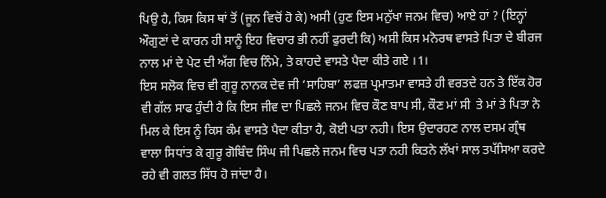ਪਿਉ ਹੈ, ਕਿਸ ਕਿਸ ਥਾਂ ਤੋਂ (ਜੂਨ ਵਿਚੋਂ ਹੋ ਕੇ) ਅਸੀ (ਹੁਣ ਇਸ ਮਨੁੱਖਾ ਜਨਮ ਵਿਚ) ਆਏ ਹਾਂ ? (ਇਨ੍ਹਾਂ ਔਗੁਣਾਂ ਦੇ ਕਾਰਨ ਹੀ ਸਾਨੂੰ ਇਹ ਵਿਚਾਰ ਭੀ ਨਹੀਂ ਫੁਰਦੀ ਕਿ) ਅਸੀ ਕਿਸ ਮਨੋਰਥ ਵਾਸਤੇ ਪਿਤਾ ਦੇ ਬੀਰਜ ਨਾਲ ਮਾਂ ਦੇ ਪੇਟ ਦੀ ਅੱਗ ਵਿਚ ਨਿੰਮੇ, ਤੇ ਕਾਹਦੇ ਵਾਸਤੇ ਪੈਦਾ ਕੀਤੇ ਗਏ ।1।
ਇਸ ਸਲੋਕ ਵਿਚ ਵੀ ਗੁਰੂ ਨਾਨਕ ਦੇਵ ਜੀ ‘ਸਾਹਿਬਾ’ ਲਫਜ਼ ਪ੍ਰਮਾਤਮਾ ਵਾਸਤੇ ਹੀ ਵਰਤਦੇ ਹਨ ਤੇ ਇੱਕ ਹੋਰ ਵੀ ਗੱਲ ਸਾਫ ਹੁੰਦੀ ਹੈ ਕਿ ਇਸ ਜੀਵ ਦਾ ਪਿਛਲੇ ਜਨਮ ਵਿਚ ਕੌਣ ਬਾਪ ਸੀ, ਕੌਣ ਮਾਂ ਸੀ  ਤੇ ਮਾਂ ਤੇ ਪਿਤਾ ਨੇ ਮਿਲ ਕੇ ਇਸ ਨੂੰ ਕਿਸ ਕੰਮ ਵਾਸਤੇ ਪੈਦਾ ਕੀਤਾ ਹੈ, ਕੋਈ ਪਤਾ ਨਹੀ। ਇਸ ਉਦਾਰਹਣ ਨਾਲ ਦਸਮ ਗ੍ਰੰਥ ਵਾਲਾ ਸਿਧਾਂਤ ਕੇ ਗੁਰੂ ਗੋਬਿੰਦ ਸਿੰਘ ਜੀ ਪਿਛਲੇ ਜਨਮ ਵਿਚ ਪਤਾ ਨਹੀ ਕਿਤਨੇ ਲੱਖਾਂ ਸਾਲ ਤਪੱਸਿਆ ਕਰਦੇ ਰਹੇ ਵੀ ਗਲਤ ਸਿੱਧ ਹੋ ਜਾਂਦਾ ਹੈ।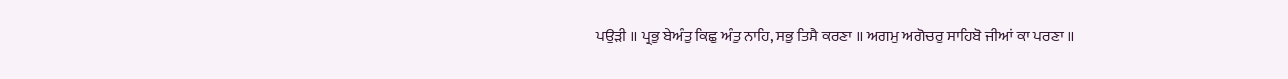ਪਉੜੀ ॥ ਪ੍ਰਭੁ ਬੇਅੰਤੁ ਕਿਛੁ ਅੰਤੁ ਨਾਹਿ, ਸਭੁ ਤਿਸੈ ਕਰਣਾ ॥ ਅਗਮੁ ਅਗੋਚਰੁ ਸਾਹਿਬੋ ਜੀਆਂ ਕਾ ਪਰਣਾ ॥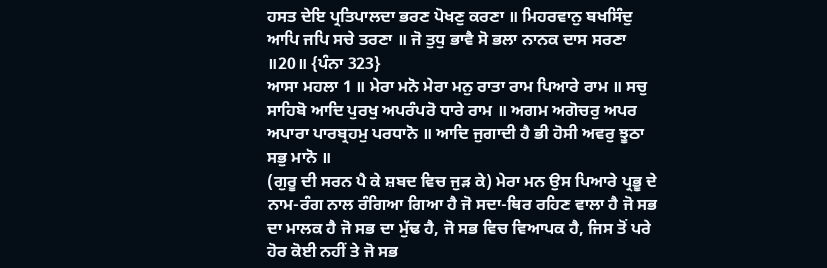ਹਸਤ ਦੇਇ ਪ੍ਰਤਿਪਾਲਦਾ ਭਰਣ ਪੋਖਣੁ ਕਰਣਾ ॥ ਮਿਹਰਵਾਨੁ ਬਖਸਿੰਦੁ ਆਪਿ ਜਪਿ ਸਚੇ ਤਰਣਾ ॥ ਜੋ ਤੁਧੁ ਭਾਵੈ ਸੋ ਭਲਾ ਨਾਨਕ ਦਾਸ ਸਰਣਾ ॥20॥ {ਪੰਨਾ 323}
ਆਸਾ ਮਹਲਾ 1 ॥ ਮੇਰਾ ਮਨੋ ਮੇਰਾ ਮਨੁ ਰਾਤਾ ਰਾਮ ਪਿਆਰੇ ਰਾਮ ॥ ਸਚੁ ਸਾਹਿਬੋ ਆਦਿ ਪੁਰਖੁ ਅਪਰੰਪਰੋ ਧਾਰੇ ਰਾਮ ॥ ਅਗਮ ਅਗੋਚਰੁ ਅਪਰ ਅਪਾਰਾ ਪਾਰਬ੍ਰਹਮੁ ਪਰਧਾਨੋ ॥ ਆਦਿ ਜੁਗਾਦੀ ਹੈ ਭੀ ਹੋਸੀ ਅਵਰੁ ਝੂਠਾ ਸਭੁ ਮਾਨੋ ॥
(ਗੁਰੂ ਦੀ ਸਰਨ ਪੈ ਕੇ ਸ਼ਬਦ ਵਿਚ ਜੁੜ ਕੇ) ਮੇਰਾ ਮਨ ਉਸ ਪਿਆਰੇ ਪ੍ਰਭੂ ਦੇ ਨਾਮ-ਰੰਗ ਨਾਲ ਰੰਗਿਆ ਗਿਆ ਹੈ ਜੋ ਸਦਾ-ਥਿਰ ਰਹਿਣ ਵਾਲਾ ਹੈ ਜੋ ਸਭ ਦਾ ਮਾਲਕ ਹੈ ਜੋ ਸਭ ਦਾ ਮੁੱਢ ਹੈ, ਜੋ ਸਭ ਵਿਚ ਵਿਆਪਕ ਹੈ, ਜਿਸ ਤੋਂ ਪਰੇ ਹੋਰ ਕੋਈ ਨਹੀਂ ਤੇ ਜੋ ਸਭ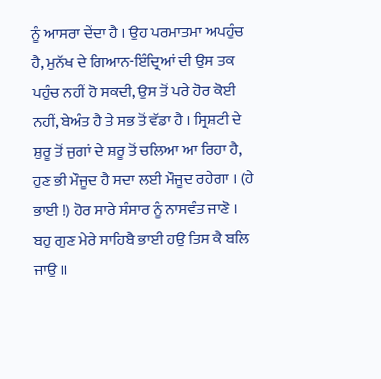ਨੂੰ ਆਸਰਾ ਦੇਂਦਾ ਹੈ । ਉਹ ਪਰਮਾਤਮਾ ਅਪਹੁੰਚ ਹੈ, ਮੁਨੱਖ ਦੇ ਗਿਆਨ-ਇੰਦ੍ਰਿਆਂ ਦੀ ਉਸ ਤਕ ਪਹੁੰਚ ਨਹੀਂ ਹੋ ਸਕਦੀ, ਉਸ ਤੋਂ ਪਰੇ ਹੋਰ ਕੋਈ ਨਹੀਂ, ਬੇਅੰਤ ਹੈ ਤੇ ਸਭ ਤੋਂ ਵੱਡਾ ਹੈ । ਸ੍ਰਿਸ਼ਟੀ ਦੇ ਸ਼ੁਰੂ ਤੋਂ ਜੁਗਾਂ ਦੇ ਸ਼ਰੂ ਤੋਂ ਚਲਿਆ ਆ ਰਿਹਾ ਹੈ, ਹੁਣ ਭੀ ਮੌਜੂਦ ਹੈ ਸਦਾ ਲਈ ਮੌਜੂਦ ਰਹੇਗਾ । (ਹੇ ਭਾਈ !) ਹੋਰ ਸਾਰੇ ਸੰਸਾਰ ਨੂੰ ਨਾਸਵੰਤ ਜਾਣੋ ।
ਬਹੁ ਗੁਣ ਮੇਰੇ ਸਾਹਿਬੈ ਭਾਈ ਹਉ ਤਿਸ ਕੈ ਬਲਿ ਜਾਉ ॥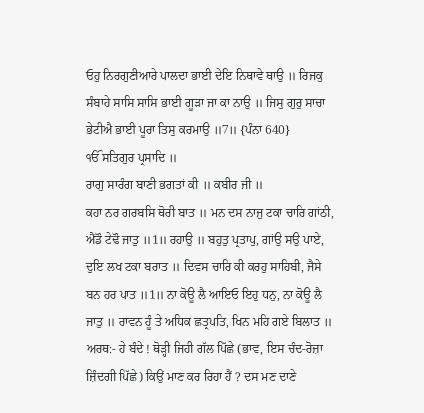ਓਹੁ ਨਿਰਗੁਣੀਆਰੇ ਪਾਲਦਾ ਭਾਈ ਦੇਇ ਨਿਥਾਵੇ ਥਾਉ ॥ ਰਿਜਕੁ ਸੰਬਾਹੇ ਸਾਸਿ ਸਾਸਿ ਭਾਈ ਗੂੜਾ ਜਾ ਕਾ ਨਾਉ ॥ ਜਿਸੁ ਗੁਰੁ ਸਾਚਾ ਭੇਟੀਐ ਭਾਈ ਪੂਰਾ ਤਿਸੁ ਕਰਮਾਉ ॥7॥ {ਪੰਨਾ 640}
ੴ ਸਤਿਗੁਰ ਪ੍ਰਸਾਦਿ ॥
ਰਾਗੁ ਸਾਰੰਗ ਬਾਣੀ ਭਗਤਾਂ ਕੀ ॥ ਕਬੀਰ ਜੀ ॥
ਕਹਾ ਨਰ ਗਰਬਸਿ ਥੋਰੀ ਬਾਤ ॥ ਮਨ ਦਸ ਨਾਜੁ ਟਕਾ ਚਾਰਿ ਗਾਂਠੀ, ਐਂਡੌ ਟੇਢੌ ਜਾਤੁ ॥1॥ ਰਹਾਉ ॥ ਬਹੁਤੁ ਪ੍ਰਤਾਪੁ, ਗਾਂਉ ਸਉ ਪਾਏ, ਦੁਇ ਲਖ ਟਕਾ ਬਰਾਤ ॥ ਦਿਵਸ ਚਾਰਿ ਕੀ ਕਰਹੁ ਸਾਹਿਬੀ, ਜੈਸੇ ਬਨ ਹਰ ਪਾਤ ॥1॥ ਨਾ ਕੋਊ ਲੈ ਆਇਓ ਇਹੁ ਧਨੁ, ਨਾ ਕੋਊ ਲੈ ਜਾਤੁ ॥ ਰਾਵਨ ਹੂੰ ਤੇ ਅਧਿਕ ਛਤ੍ਰਪਤਿ, ਖਿਨ ਮਹਿ ਗਏ ਬਿਲਾਤ ॥
ਅਰਥ:- ਹੇ ਬੰਦੇ ! ਥੋੜ੍ਹੀ ਜਿਹੀ ਗੱਲ ਪਿੱਛੇ (ਭਾਵ, ਇਸ ਚੰਦ-ਰੋਜ਼ਾ ਜ਼ਿੰਦਗੀ ਪਿੱਛੇ) ਕਿਉਂ ਮਾਣ ਕਰ ਰਿਹਾ ਹੈਂ ? ਦਸ ਮਣ ਦਾਣੇ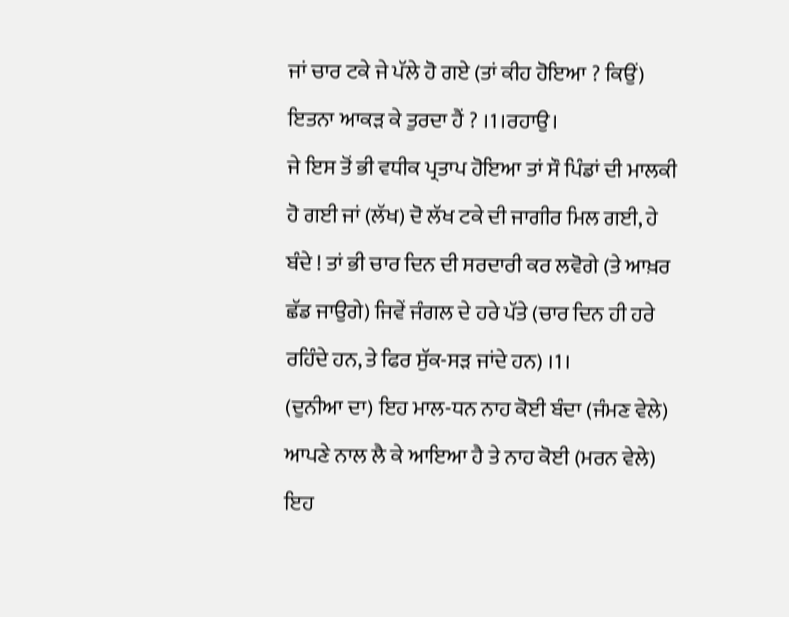ਜਾਂ ਚਾਰ ਟਕੇ ਜੇ ਪੱਲੇ ਹੋ ਗਏ (ਤਾਂ ਕੀਹ ਹੋਇਆ ? ਕਿਉਂ) ਇਤਨਾ ਆਕੜ ਕੇ ਤੁਰਦਾ ਹੈਂ ? ।1।ਰਹਾਉ।
ਜੇ ਇਸ ਤੋਂ ਭੀ ਵਧੀਕ ਪ੍ਰਤਾਪ ਹੋਇਆ ਤਾਂ ਸੌ ਪਿੰਡਾਂ ਦੀ ਮਾਲਕੀ ਹੋ ਗਈ ਜਾਂ (ਲੱਖ) ਦੋ ਲੱਖ ਟਕੇ ਦੀ ਜਾਗੀਰ ਮਿਲ ਗਈ, ਹੇ ਬੰਦੇ ! ਤਾਂ ਭੀ ਚਾਰ ਦਿਨ ਦੀ ਸਰਦਾਰੀ ਕਰ ਲਵੋਗੇ (ਤੇ ਆਖ਼ਰ ਛੱਡ ਜਾਉਗੇ) ਜਿਵੇਂ ਜੰਗਲ ਦੇ ਹਰੇ ਪੱਤੇ (ਚਾਰ ਦਿਨ ਹੀ ਹਰੇ ਰਹਿੰਦੇ ਹਨ, ਤੇ ਫਿਰ ਸੁੱਕ-ਸੜ ਜਾਂਦੇ ਹਨ) ।1।
(ਦੁਨੀਆ ਦਾ) ਇਹ ਮਾਲ-ਧਨ ਨਾਹ ਕੋਈ ਬੰਦਾ (ਜੰਮਣ ਵੇਲੇ) ਆਪਣੇ ਨਾਲ ਲੈ ਕੇ ਆਇਆ ਹੈ ਤੇ ਨਾਹ ਕੋਈ (ਮਰਨ ਵੇਲੇ) ਇਹ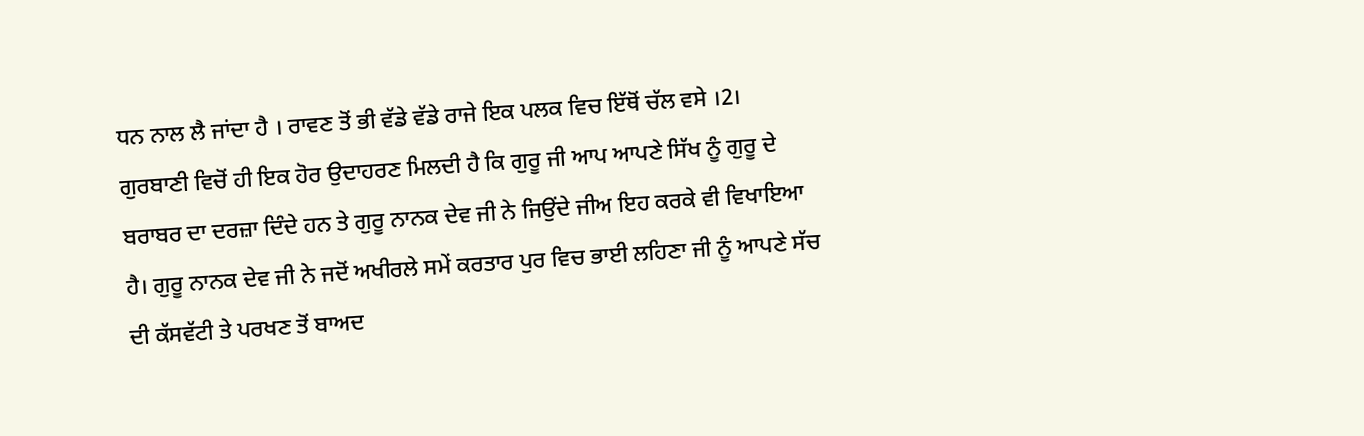ਧਨ ਨਾਲ ਲੈ ਜਾਂਦਾ ਹੈ । ਰਾਵਣ ਤੋਂ ਭੀ ਵੱਡੇ ਵੱਡੇ ਰਾਜੇ ਇਕ ਪਲਕ ਵਿਚ ਇੱਥੋਂ ਚੱਲ ਵਸੇ ।2।
ਗੁਰਬਾਣੀ ਵਿਚੋਂ ਹੀ ਇਕ ਹੋਰ ਉਦਾਹਰਣ ਮਿਲਦੀ ਹੈ ਕਿ ਗੁਰੂ ਜੀ ਆਪ ਆਪਣੇ ਸਿੱਖ ਨੂੰ ਗੁਰੂ ਦੇ ਬਰਾਬਰ ਦਾ ਦਰਜ਼ਾ ਦਿੰਦੇ ਹਨ ਤੇ ਗੁਰੂ ਨਾਨਕ ਦੇਵ ਜੀ ਨੇ ਜਿਉਂਦੇ ਜੀਅ ਇਹ ਕਰਕੇ ਵੀ ਵਿਖਾਇਆ ਹੈ। ਗੁਰੂ ਨਾਨਕ ਦੇਵ ਜੀ ਨੇ ਜਦੋਂ ਅਖੀਰਲੇ ਸਮੇਂ ਕਰਤਾਰ ਪੁਰ ਵਿਚ ਭਾਈ ਲਹਿਣਾ ਜੀ ਨੂੰ ਆਪਣੇ ਸੱਚ ਦੀ ਕੱਸਵੱਟੀ ਤੇ ਪਰਖਣ ਤੋਂ ਬਾਅਦ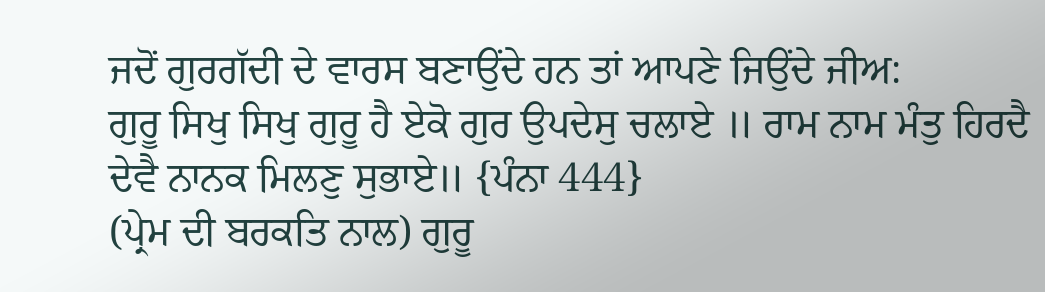ਜਦੋਂ ਗੁਰਗੱਦੀ ਦੇ ਵਾਰਸ ਬਣਾਉਂਦੇ ਹਨ ਤਾਂ ਆਪਣੇ ਜਿਉਂਦੇ ਜੀਅ:
ਗੁਰੂ ਸਿਖੁ ਸਿਖੁ ਗੁਰੂ ਹੈ ਏਕੋ ਗੁਰ ਉਪਦੇਸੁ ਚਲਾਏ ॥ ਰਾਮ ਨਾਮ ਮੰਤੁ ਹਿਰਦੈ ਦੇਵੈ ਨਾਨਕ ਮਿਲਣੁ ਸੁਭਾਏ॥ {ਪੰਨਾ 444}
(ਪ੍ਰੇਮ ਦੀ ਬਰਕਤਿ ਨਾਲ) ਗੁਰੂ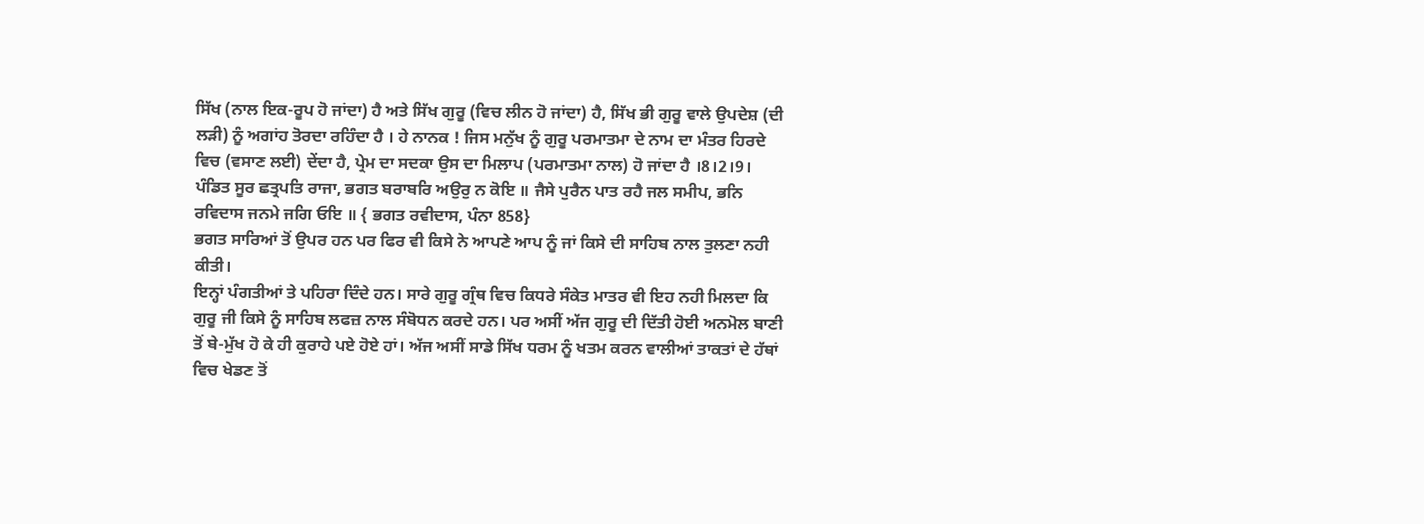ਸਿੱਖ (ਨਾਲ ਇਕ-ਰੂਪ ਹੋ ਜਾਂਦਾ) ਹੈ ਅਤੇ ਸਿੱਖ ਗੁਰੂ (ਵਿਚ ਲੀਨ ਹੋ ਜਾਂਦਾ) ਹੈ, ਸਿੱਖ ਭੀ ਗੁਰੂ ਵਾਲੇ ਉਪਦੇਸ਼ (ਦੀ ਲੜੀ) ਨੂੰ ਅਗਾਂਹ ਤੋਰਦਾ ਰਹਿੰਦਾ ਹੈ । ਹੇ ਨਾਨਕ ! ਜਿਸ ਮਨੁੱਖ ਨੂੰ ਗੁਰੂ ਪਰਮਾਤਮਾ ਦੇ ਨਾਮ ਦਾ ਮੰਤਰ ਹਿਰਦੇ ਵਿਚ (ਵਸਾਣ ਲਈ) ਦੇਂਦਾ ਹੈ, ਪ੍ਰੇਮ ਦਾ ਸਦਕਾ ਉਸ ਦਾ ਮਿਲਾਪ (ਪਰਮਾਤਮਾ ਨਾਲ) ਹੋ ਜਾਂਦਾ ਹੈ ।8।2।9।
ਪੰਡਿਤ ਸੂਰ ਛਤ੍ਰਪਤਿ ਰਾਜਾ, ਭਗਤ ਬਰਾਬਰਿ ਅਉਰੁ ਨ ਕੋਇ ॥ ਜੈਸੇ ਪੁਰੈਨ ਪਾਤ ਰਹੈ ਜਲ ਸਮੀਪ, ਭਨਿ ਰਵਿਦਾਸ ਜਨਮੇ ਜਗਿ ਓਇ ॥ { ਭਗਤ ਰਵੀਦਾਸ, ਪੰਨਾ 858}
ਭਗਤ ਸਾਰਿਆਂ ਤੋਂ ਉਪਰ ਹਨ ਪਰ ਫਿਰ ਵੀ ਕਿਸੇ ਨੇ ਆਪਣੇ ਆਪ ਨੂੰ ਜਾਂ ਕਿਸੇ ਦੀ ਸਾਹਿਬ ਨਾਲ ਤੁਲਣਾ ਨਹੀ ਕੀਤੀ।
ਇਨ੍ਹਾਂ ਪੰਗਤੀਆਂ ਤੇ ਪਹਿਰਾ ਦਿੰਦੇ ਹਨ। ਸਾਰੇ ਗੁਰੂ ਗ੍ਰੰਥ ਵਿਚ ਕਿਧਰੇ ਸੰਕੇਤ ਮਾਤਰ ਵੀ ਇਹ ਨਹੀ ਮਿਲਦਾ ਕਿ ਗੁਰੂ ਜੀ ਕਿਸੇ ਨੂੰ ਸਾਹਿਬ ਲਫਜ਼ ਨਾਲ ਸੰਬੋਧਨ ਕਰਦੇ ਹਨ। ਪਰ ਅਸੀਂ ਅੱਜ ਗੁਰੂ ਦੀ ਦਿੱਤੀ ਹੋਈ ਅਨਮੋਲ ਬਾਣੀ ਤੋਂ ਬੇ-ਮੁੱਖ ਹੋ ਕੇ ਹੀ ਕੁਰਾਹੇ ਪਏ ਹੋਏ ਹਾਂ। ਅੱਜ ਅਸੀਂ ਸਾਡੇ ਸਿੱਖ ਧਰਮ ਨੂੰ ਖਤਮ ਕਰਨ ਵਾਲੀਆਂ ਤਾਕਤਾਂ ਦੇ ਹੱਥਾਂ ਵਿਚ ਖੇਡਣ ਤੋਂ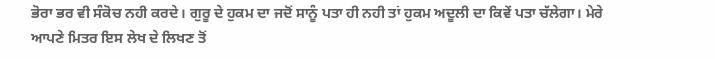ਭੋਰਾ ਭਰ ਵੀ ਸੰਕੋਚ ਨਹੀ ਕਰਦੇ। ਗੁਰੂ ਦੇ ਹੁਕਮ ਦਾ ਜਦੋਂ ਸਾਨੂੰ ਪਤਾ ਹੀ ਨਹੀ ਤਾਂ ਹੁਕਮ ਅਦੂਲੀ ਦਾ ਕਿਵੇਂ ਪਤਾ ਚੱਲੇਗਾ। ਮੇਰੇ ਆਪਣੇ ਮਿਤਰ ਇਸ ਲੇਖ ਦੇ ਲਿਖਣ ਤੋਂ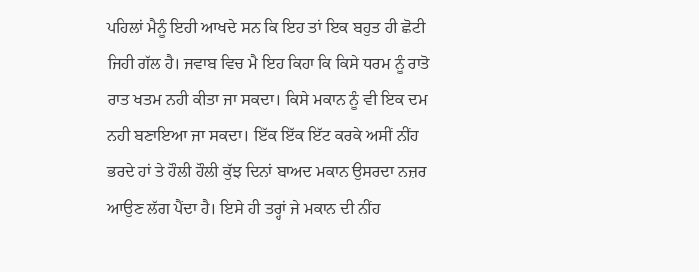ਪਹਿਲਾਂ ਮੈਨੂੰ ਇਹੀ ਆਖਦੇ ਸਨ ਕਿ ਇਹ ਤਾਂ ਇਕ ਬਹੁਤ ਹੀ ਛੋਟੀ ਜਿਹੀ ਗੱਲ ਹੈ। ਜਵਾਬ ਵਿਚ ਮੈ ਇਹ ਕਿਹਾ ਕਿ ਕਿਸੇ ਧਰਮ ਨੂੰ ਰਾਤੋ ਰਾਤ ਖਤਮ ਨਹੀ ਕੀਤਾ ਜਾ ਸਕਦਾ। ਕਿਸੇ ਮਕਾਨ ਨੂੰ ਵੀ ਇਕ ਦਮ ਨਹੀ ਬਣਾਇਆ ਜਾ ਸਕਦਾ। ਇੱਕ ਇੱਕ ਇੱਟ ਕਰਕੇ ਅਸੀਂ ਨੀਂਹ ਭਰਦੇ ਹਾਂ ਤੇ ਹੌਲੀ ਹੌਲੀ ਕੁੱਝ ਦਿਨਾਂ ਬਾਅਦ ਮਕਾਨ ਉਸਰਦਾ ਨਜ਼ਰ ਆਉਣ ਲੱਗ ਪੈਂਦਾ ਹੈ। ਇਸੇ ਹੀ ਤਰ੍ਹਾਂ ਜੇ ਮਕਾਨ ਦੀ ਨੀਂਹ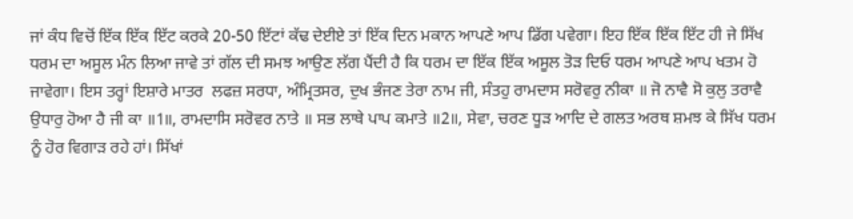ਜਾਂ ਕੰਧ ਵਿਚੋਂ ਇੱਕ ਇੱਕ ਇੱਟ ਕਰਕੇ 20-50 ਇੱਟਾਂ ਕੱਢ ਦੇਈਏ ਤਾਂ ਇੱਕ ਦਿਨ ਮਕਾਨ ਆਪਣੇ ਆਪ ਡਿੱਗ ਪਵੇਗਾ। ਇਹ ਇੱਕ ਇੱਕ ਇੱਟ ਹੀ ਜੇ ਸਿੱਖ ਧਰਮ ਦਾ ਅਸੂਲ ਮੰਨ ਲਿਆ ਜਾਵੇ ਤਾਂ ਗੱਲ ਦੀ ਸਮਝ ਆਉਣ ਲੱਗ ਪੈਂਦੀ ਹੈ ਕਿ ਧਰਮ ਦਾ ਇੱਕ ਇੱਕ ਅਸੂਲ ਤੋੜ ਦਿਓ ਧਰਮ ਆਪਣੇ ਆਪ ਖਤਮ ਹੋ ਜਾਵੇਗਾ। ਇਸ ਤਰ੍ਹਾਂ ਇਸ਼ਾਰੇ ਮਾਤਰ  ਲਫਜ਼ ਸਰਧਾ, ਅੰਮ੍ਰਿਤਸਰ, ਦੁਖ ਭੰਜਣ ਤੇਰਾ ਨਾਮ ਜੀ, ਸੰਤਹੁ ਰਾਮਦਾਸ ਸਰੋਵਰੁ ਨੀਕਾ ॥ ਜੋ ਨਾਵੈ ਸੋ ਕੁਲੁ ਤਰਾਵੈ ਉਧਾਰੁ ਹੋਆ ਹੈ ਜੀ ਕਾ ॥1॥, ਰਾਮਦਾਸਿ ਸਰੋਵਰ ਨਾਤੇ ॥ ਸਭ ਲਾਥੇ ਪਾਪ ਕਮਾਤੇ ॥2॥, ਸੇਵਾ, ਚਰਣ ਧੂੜ ਆਦਿ ਦੇ ਗਲਤ ਅਰਥ ਸ਼ਮਝ ਕੇ ਸਿੱਖ ਧਰਮ ਨੂੰ ਹੋਰ ਵਿਗਾੜ ਰਹੇ ਹਾਂ। ਸਿੱਖਾਂ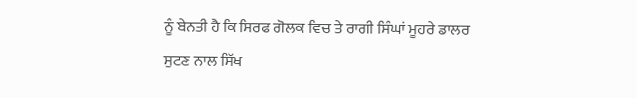ਨੂੰ ਬੇਨਤੀ ਹੈ ਕਿ ਸਿਰਫ ਗੋਲਕ ਵਿਚ ਤੇ ਰਾਗੀ ਸਿੰਘਾਂ ਮੂਹਰੇ ਡਾਲਰ ਸੁਟਣ ਨਾਲ ਸਿੱਖ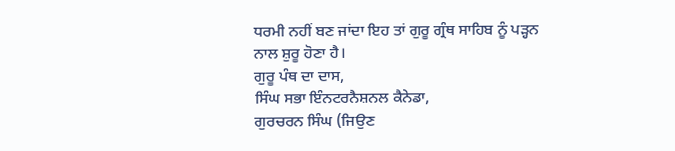ਧਰਮੀ ਨਹੀਂ ਬਣ ਜਾਂਦਾ ਇਹ ਤਾਂ ਗੁਰੂ ਗ੍ਰੰਥ ਸਾਹਿਬ ਨੂੰ ਪੜ੍ਹਨ ਨਾਲ ਸ਼ੁਰੂ ਹੋਣਾ ਹੈ।
ਗੁਰੂ ਪੰਥ ਦਾ ਦਾਸ,
ਸਿੰਘ ਸਭਾ ਇੰਨਟਰਨੈਸ਼ਨਲ ਕੈਨੇਡਾ,
ਗੁਰਚਰਨ ਸਿੰਘ (ਜਿਉਣ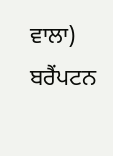ਵਾਲਾ) ਬਰੈਂਪਟਨ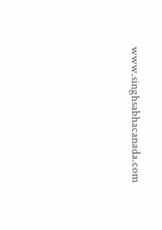www.singhsabhacanada.com